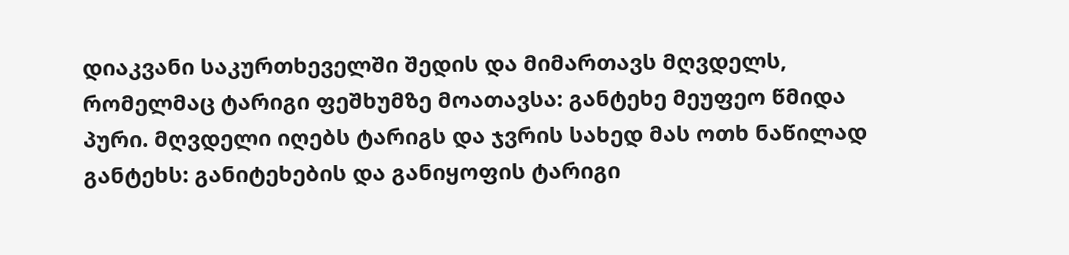დიაკვანი საკურთხეველში შედის და მიმართავს მღვდელს, რომელმაც ტარიგი ფეშხუმზე მოათავსა: განტეხე მეუფეო წმიდა პური. მღვდელი იღებს ტარიგს და ჯვრის სახედ მას ოთხ ნაწილად განტეხს: განიტეხების და განიყოფის ტარიგი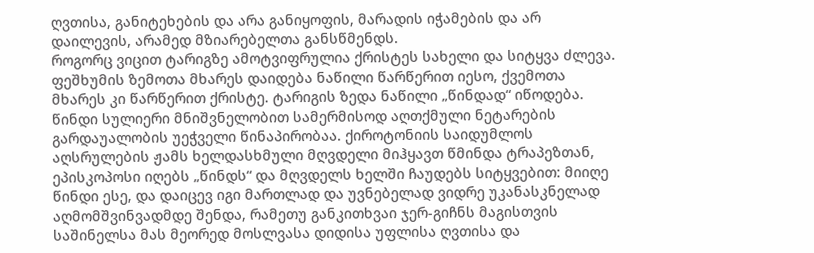ღვთისა, განიტეხების და არა განიყოფის, მარადის იჭამების და არ დაილევის, არამედ მზიარებელთა განსწმენდს.
როგორც ვიცით ტარიგზე ამოტვიფრულია ქრისტეს სახელი და სიტყვა ძლევა. ფეშხუმის ზემოთა მხარეს დაიდება ნაწილი წარწერით იესო, ქვემოთა მხარეს კი წარწერით ქრისტე. ტარიგის ზედა ნაწილი „წინდად“ იწოდება. წინდი სულიერი მნიშვნელობით სამერმისოდ აღთქმული ნეტარების გარდაუალობის უეჭველი წინაპირობაა. ქიროტონიის საიდუმლოს აღსრულების ჟამს ხელდასხმული მღვდელი მიჰყავთ წმინდა ტრაპეზთან, ეპისკოპოსი იღებს „წინდს“ და მღვდელს ხელში ჩაუდებს სიტყვებით: მიიღე წინდი ესე, და დაიცევ იგი მართლად და უვნებელად ვიდრე უკანასკნელად აღმომშვინვადმდე შენდა, რამეთუ განკითხვაი ჯერ-გიჩნს მაგისთვის საშინელსა მას მეორედ მოსლვასა დიდისა უფლისა ღვთისა და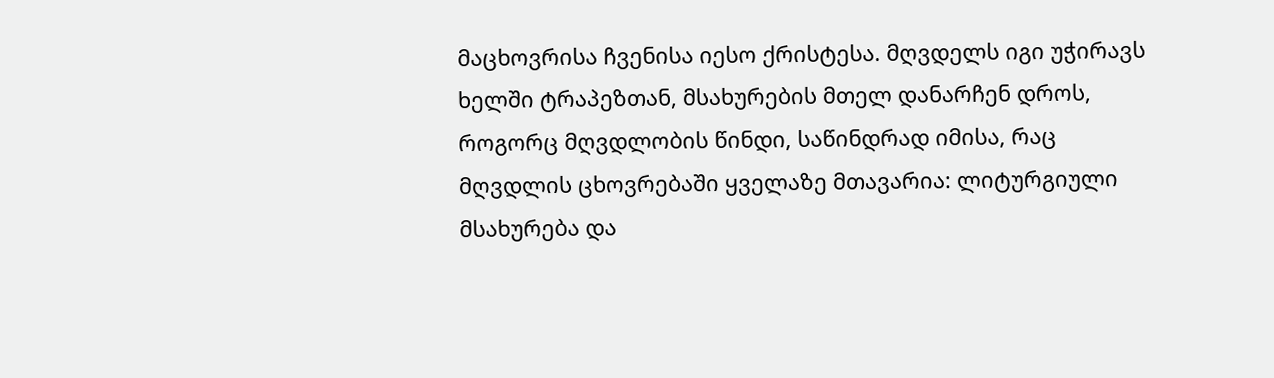მაცხოვრისა ჩვენისა იესო ქრისტესა. მღვდელს იგი უჭირავს ხელში ტრაპეზთან, მსახურების მთელ დანარჩენ დროს, როგორც მღვდლობის წინდი, საწინდრად იმისა, რაც მღვდლის ცხოვრებაში ყველაზე მთავარია: ლიტურგიული მსახურება და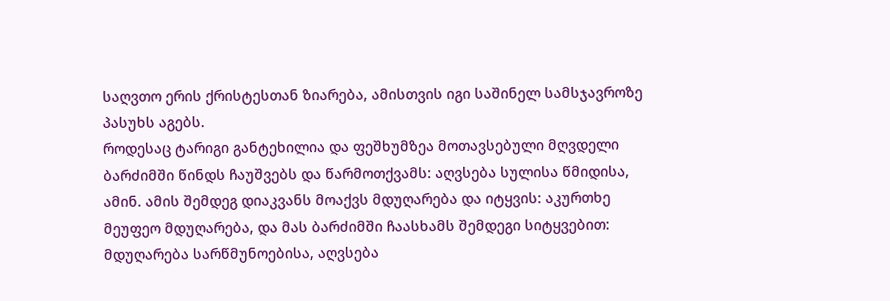საღვთო ერის ქრისტესთან ზიარება, ამისთვის იგი საშინელ სამსჯავროზე პასუხს აგებს.
როდესაც ტარიგი განტეხილია და ფეშხუმზეა მოთავსებული მღვდელი ბარძიმში წინდს ჩაუშვებს და წარმოთქვამს: აღვსება სულისა წმიდისა, ამინ. ამის შემდეგ დიაკვანს მოაქვს მდუღარება და იტყვის: აკურთხე მეუფეო მდუღარება, და მას ბარძიმში ჩაასხამს შემდეგი სიტყვებით: მდუღარება სარწმუნოებისა, აღვსება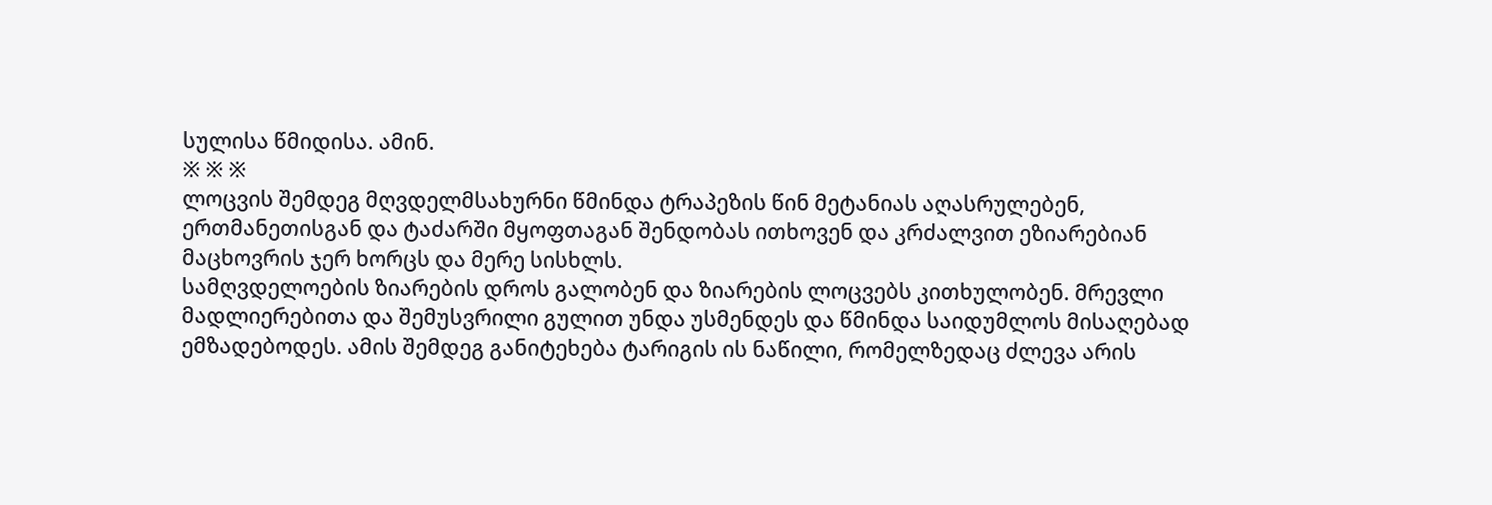სულისა წმიდისა. ამინ.
※ ※ ※
ლოცვის შემდეგ მღვდელმსახურნი წმინდა ტრაპეზის წინ მეტანიას აღასრულებენ, ერთმანეთისგან და ტაძარში მყოფთაგან შენდობას ითხოვენ და კრძალვით ეზიარებიან მაცხოვრის ჯერ ხორცს და მერე სისხლს.
სამღვდელოების ზიარების დროს გალობენ და ზიარების ლოცვებს კითხულობენ. მრევლი მადლიერებითა და შემუსვრილი გულით უნდა უსმენდეს და წმინდა საიდუმლოს მისაღებად ემზადებოდეს. ამის შემდეგ განიტეხება ტარიგის ის ნაწილი, რომელზედაც ძლევა არის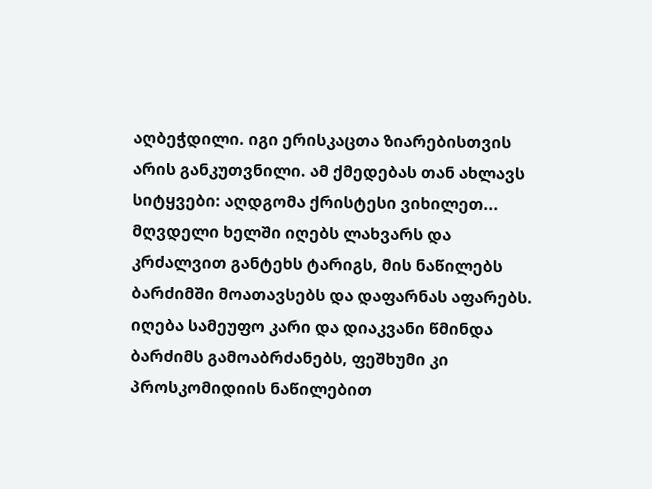აღბეჭდილი. იგი ერისკაცთა ზიარებისთვის არის განკუთვნილი. ამ ქმედებას თან ახლავს სიტყვები: აღდგომა ქრისტესი ვიხილეთ... მღვდელი ხელში იღებს ლახვარს და კრძალვით განტეხს ტარიგს, მის ნაწილებს ბარძიმში მოათავსებს და დაფარნას აფარებს. იღება სამეუფო კარი და დიაკვანი წმინდა ბარძიმს გამოაბრძანებს, ფეშხუმი კი პროსკომიდიის ნაწილებით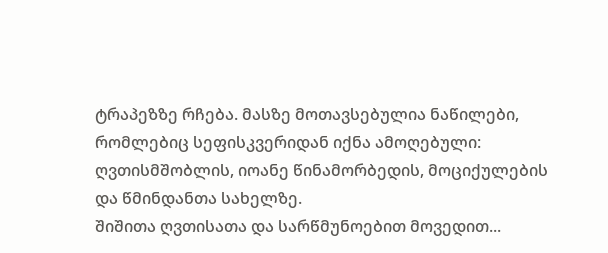ტრაპეზზე რჩება. მასზე მოთავსებულია ნაწილები, რომლებიც სეფისკვერიდან იქნა ამოღებული: ღვთისმშობლის, იოანე წინამორბედის, მოციქულების და წმინდანთა სახელზე.
შიშითა ღვთისათა და სარწმუნოებით მოვედით...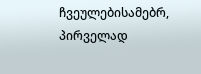ჩვეულებისამებრ, პირველად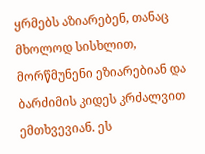ყრმებს აზიარებენ, თანაც მხოლოდ სისხლით, მორწმუნენი ეზიარებიან და ბარძიმის კიდეს კრძალვით ემთხვევიან. ეს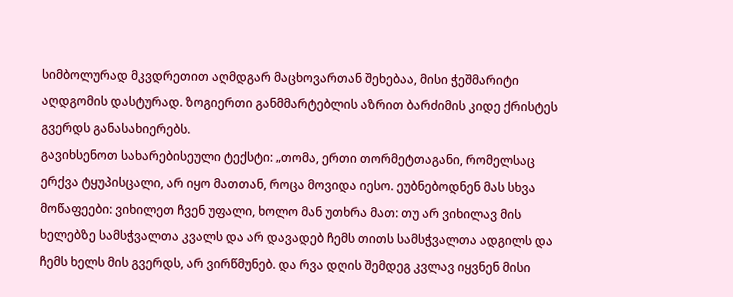სიმბოლურად მკვდრეთით აღმდგარ მაცხოვართან შეხებაა, მისი ჭეშმარიტი აღდგომის დასტურად. ზოგიერთი განმმარტებლის აზრით ბარძიმის კიდე ქრისტეს გვერდს განასახიერებს.
გავიხსენოთ სახარებისეული ტექსტი: „თომა, ერთი თორმეტთაგანი, რომელსაც ერქვა ტყუპისცალი, არ იყო მათთან, როცა მოვიდა იესო. ეუბნებოდნენ მას სხვა მოწაფეები: ვიხილეთ ჩვენ უფალი, ხოლო მან უთხრა მათ: თუ არ ვიხილავ მის ხელებზე სამსჭვალთა კვალს და არ დავადებ ჩემს თითს სამსჭვალთა ადგილს და ჩემს ხელს მის გვერდს, არ ვირწმუნებ. და რვა დღის შემდეგ კვლავ იყვნენ მისი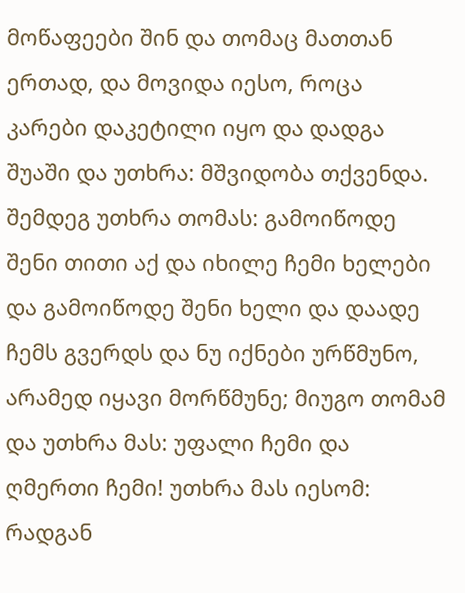მოწაფეები შინ და თომაც მათთან ერთად, და მოვიდა იესო, როცა კარები დაკეტილი იყო და დადგა შუაში და უთხრა: მშვიდობა თქვენდა. შემდეგ უთხრა თომას: გამოიწოდე შენი თითი აქ და იხილე ჩემი ხელები და გამოიწოდე შენი ხელი და დაადე ჩემს გვერდს და ნუ იქნები ურწმუნო, არამედ იყავი მორწმუნე; მიუგო თომამ და უთხრა მას: უფალი ჩემი და ღმერთი ჩემი! უთხრა მას იესომ: რადგან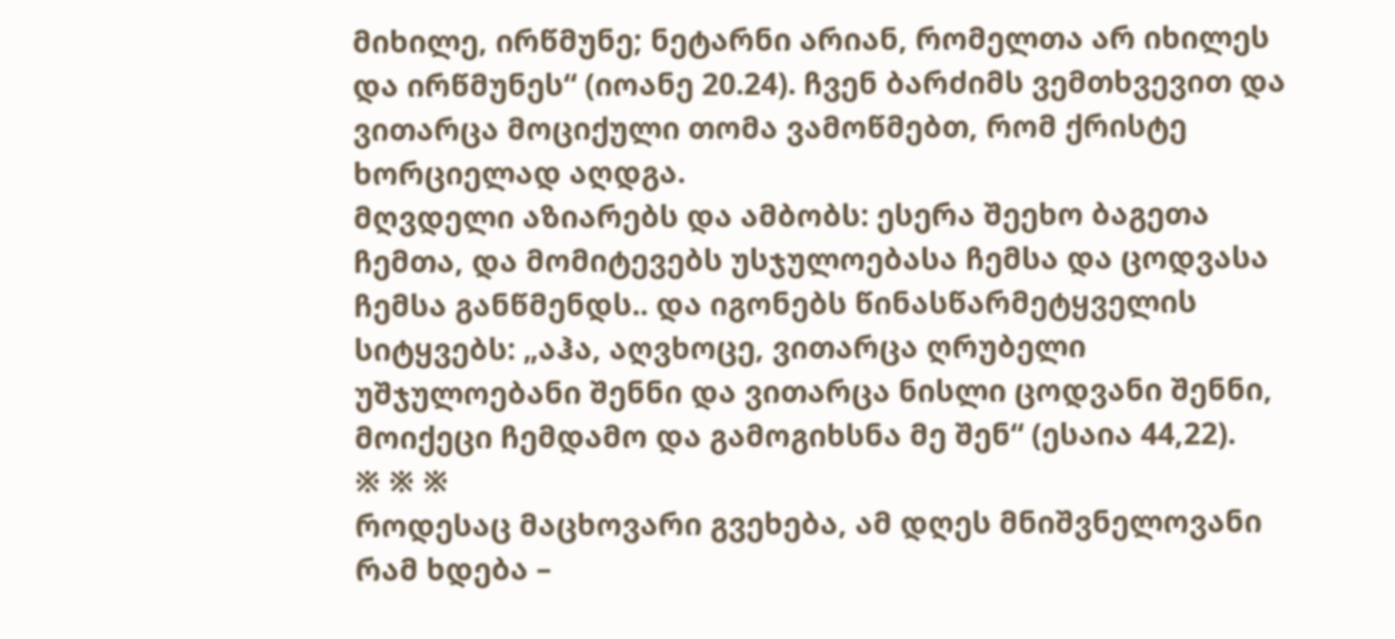მიხილე, ირწმუნე; ნეტარნი არიან, რომელთა არ იხილეს და ირწმუნეს“ (იოანე 20.24). ჩვენ ბარძიმს ვემთხვევით და ვითარცა მოციქული თომა ვამოწმებთ, რომ ქრისტე ხორციელად აღდგა.
მღვდელი აზიარებს და ამბობს: ესერა შეეხო ბაგეთა ჩემთა, და მომიტევებს უსჯულოებასა ჩემსა და ცოდვასა ჩემსა განწმენდს.. და იგონებს წინასწარმეტყველის სიტყვებს: „აჰა, აღვხოცე, ვითარცა ღრუბელი უშჯულოებანი შენნი და ვითარცა ნისლი ცოდვანი შენნი, მოიქეცი ჩემდამო და გამოგიხსნა მე შენ“ (ესაია 44,22).
※ ※ ※
როდესაც მაცხოვარი გვეხება, ამ დღეს მნიშვნელოვანი რამ ხდება –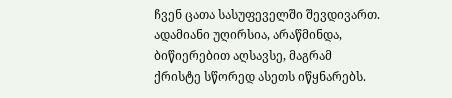ჩვენ ცათა სასუფეველში შევდივართ. ადამიანი უღირსია, არაწმინდა, ბიწიერებით აღსავსე, მაგრამ ქრისტე სწორედ ასეთს იწყნარებს.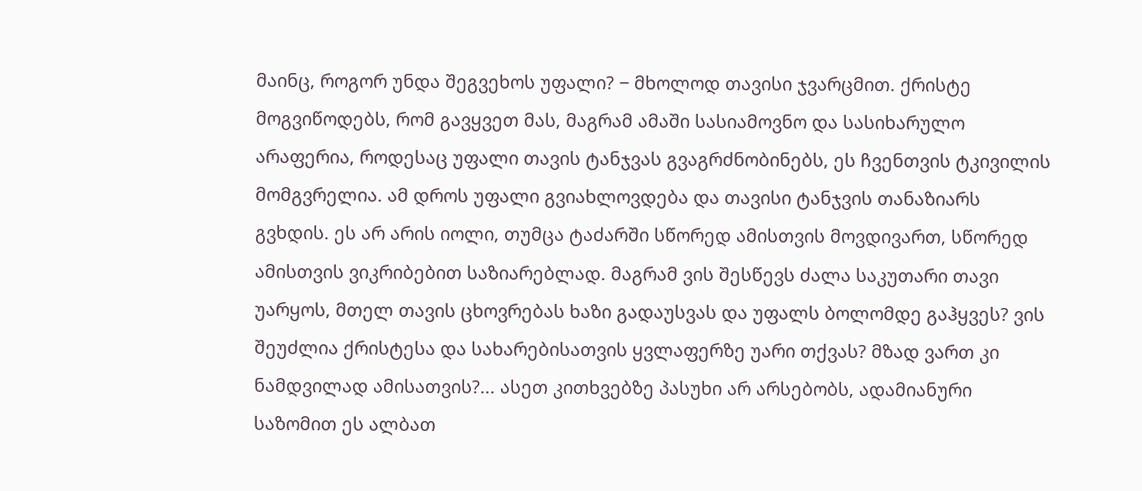მაინც, როგორ უნდა შეგვეხოს უფალი? ‒ მხოლოდ თავისი ჯვარცმით. ქრისტე მოგვიწოდებს, რომ გავყვეთ მას, მაგრამ ამაში სასიამოვნო და სასიხარულო არაფერია, როდესაც უფალი თავის ტანჯვას გვაგრძნობინებს, ეს ჩვენთვის ტკივილის მომგვრელია. ამ დროს უფალი გვიახლოვდება და თავისი ტანჯვის თანაზიარს გვხდის. ეს არ არის იოლი, თუმცა ტაძარში სწორედ ამისთვის მოვდივართ, სწორედ ამისთვის ვიკრიბებით საზიარებლად. მაგრამ ვის შესწევს ძალა საკუთარი თავი უარყოს, მთელ თავის ცხოვრებას ხაზი გადაუსვას და უფალს ბოლომდე გაჰყვეს? ვის შეუძლია ქრისტესა და სახარებისათვის ყვლაფერზე უარი თქვას? მზად ვართ კი ნამდვილად ამისათვის?... ასეთ კითხვებზე პასუხი არ არსებობს, ადამიანური საზომით ეს ალბათ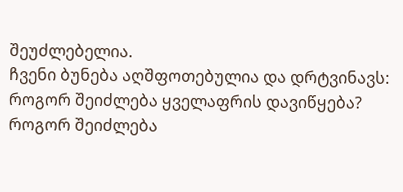შეუძლებელია.
ჩვენი ბუნება აღშფოთებულია და დრტვინავს: როგორ შეიძლება ყველაფრის დავიწყება? როგორ შეიძლება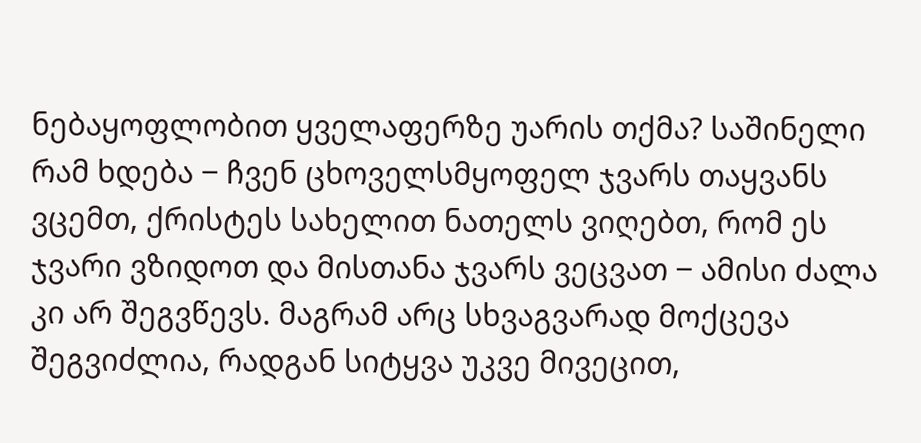ნებაყოფლობით ყველაფერზე უარის თქმა? საშინელი რამ ხდება ‒ ჩვენ ცხოველსმყოფელ ჯვარს თაყვანს ვცემთ, ქრისტეს სახელით ნათელს ვიღებთ, რომ ეს ჯვარი ვზიდოთ და მისთანა ჯვარს ვეცვათ ‒ ამისი ძალა კი არ შეგვწევს. მაგრამ არც სხვაგვარად მოქცევა შეგვიძლია, რადგან სიტყვა უკვე მივეცით,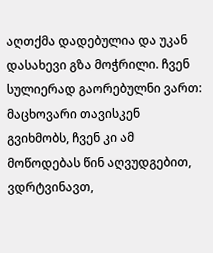აღთქმა დადებულია და უკან დასახევი გზა მოჭრილი. ჩვენ სულიერად გაორებულნი ვართ: მაცხოვარი თავისკენ გვიხმობს, ჩვენ კი ამ მოწოდებას წინ აღვუდგებით, ვდრტვინავთ,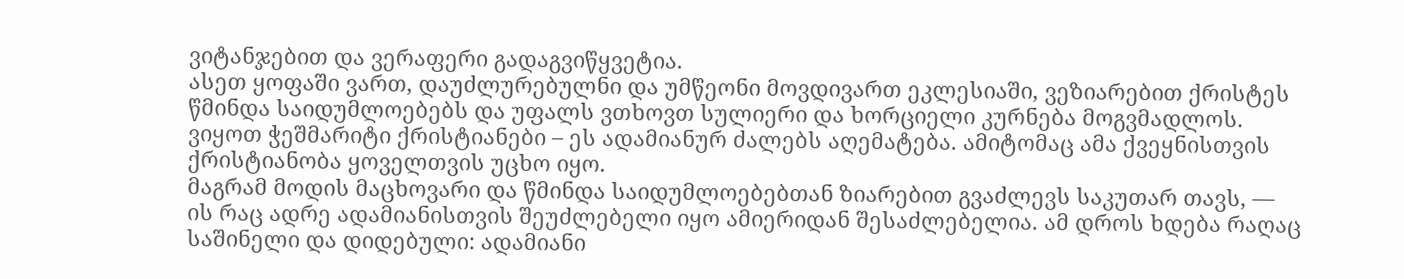ვიტანჯებით და ვერაფერი გადაგვიწყვეტია.
ასეთ ყოფაში ვართ, დაუძლურებულნი და უმწეონი მოვდივართ ეკლესიაში, ვეზიარებით ქრისტეს წმინდა საიდუმლოებებს და უფალს ვთხოვთ სულიერი და ხორციელი კურნება მოგვმადლოს. ვიყოთ ჭეშმარიტი ქრისტიანები – ეს ადამიანურ ძალებს აღემატება. ამიტომაც ამა ქვეყნისთვის ქრისტიანობა ყოველთვის უცხო იყო.
მაგრამ მოდის მაცხოვარი და წმინდა საიდუმლოებებთან ზიარებით გვაძლევს საკუთარ თავს, — ის რაც ადრე ადამიანისთვის შეუძლებელი იყო ამიერიდან შესაძლებელია. ამ დროს ხდება რაღაც საშინელი და დიდებული: ადამიანი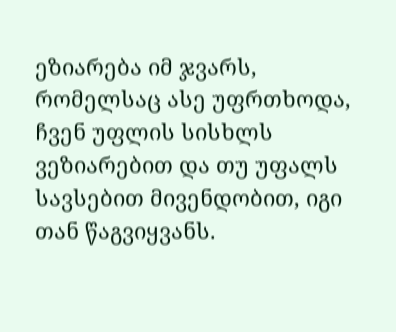ეზიარება იმ ჯვარს, რომელსაც ასე უფრთხოდა, ჩვენ უფლის სისხლს ვეზიარებით და თუ უფალს სავსებით მივენდობით, იგი თან წაგვიყვანს.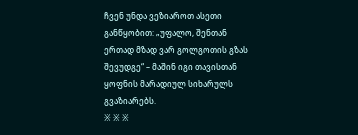ჩვენ უნდა ვეზიაროთ ასეთი განწყობით: „უფალო, შენთან ერთად მზად ვარ გოლგოთის გზას შევუდგე“ – მაშინ იგი თავისთან ყოფნის მარადიულ სიხარულს გვაზიარებს.
※ ※ ※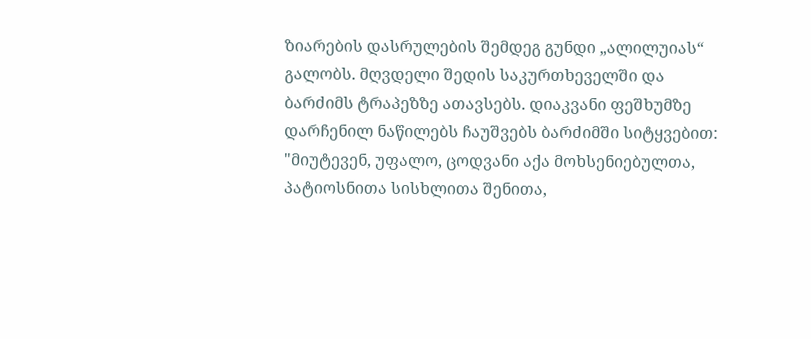ზიარების დასრულების შემდეგ გუნდი „ალილუიას“ გალობს. მღვდელი შედის საკურთხეველში და ბარძიმს ტრაპეზზე ათავსებს. დიაკვანი ფეშხუმზე დარჩენილ ნაწილებს ჩაუშვებს ბარძიმში სიტყვებით: "მიუტევენ, უფალო, ცოდვანი აქა მოხსენიებულთა, პატიოსნითა სისხლითა შენითა,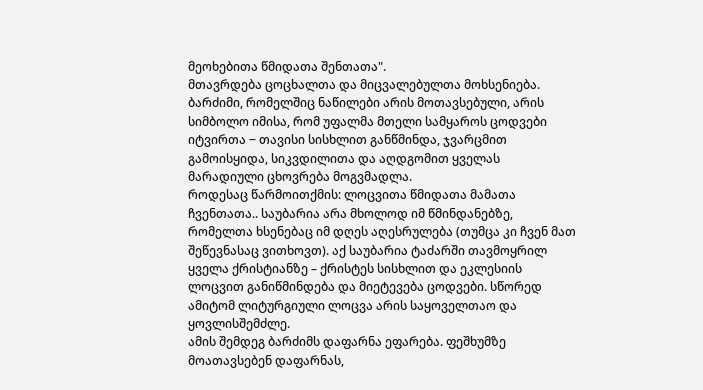მეოხებითა წმიდათა შენთათა".
მთავრდება ცოცხალთა და მიცვალებულთა მოხსენიება. ბარძიმი, რომელშიც ნაწილები არის მოთავსებული, არის სიმბოლო იმისა, რომ უფალმა მთელი სამყაროს ცოდვები იტვირთა ‒ თავისი სისხლით განწმინდა, ჯვარცმით გამოისყიდა, სიკვდილითა და აღდგომით ყველას მარადიული ცხოვრება მოგვმადლა.
როდესაც წარმოითქმის: ლოცვითა წმიდათა მამათა ჩვენთათა.. საუბარია არა მხოლოდ იმ წმინდანებზე, რომელთა ხსენებაც იმ დღეს აღესრულება (თუმცა კი ჩვენ მათ შეწევნასაც ვითხოვთ). აქ საუბარია ტაძარში თავმოყრილ ყველა ქრისტიანზე – ქრისტეს სისხლით და ეკლესიის ლოცვით განიწმინდება და მიეტევება ცოდვები. სწორედ ამიტომ ლიტურგიული ლოცვა არის საყოველთაო და ყოვლისშემძლე.
ამის შემდეგ ბარძიმს დაფარნა ეფარება. ფეშხუმზე მოათავსებენ დაფარნას,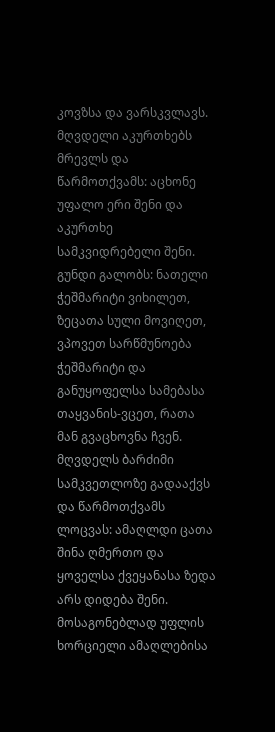კოვზსა და ვარსკვლავს. მღვდელი აკურთხებს მრევლს და წარმოთქვამს: აცხონე უფალო ერი შენი და აკურთხე სამკვიდრებელი შენი.
გუნდი გალობს: ნათელი ჭეშმარიტი ვიხილეთ, ზეცათა სული მოვიღეთ, ვპოვეთ სარწმუნოება ჭეშმარიტი და განუყოფელსა სამებასა თაყვანის-ვცეთ, რათა მან გვაცხოვნა ჩვენ.
მღვდელს ბარძიმი სამკვეთლოზე გადააქვს და წარმოთქვამს ლოცვას: ამაღლდი ცათა შინა ღმერთო და ყოველსა ქვეყანასა ზედა არს დიდება შენი. მოსაგონებლად უფლის ხორციელი ამაღლებისა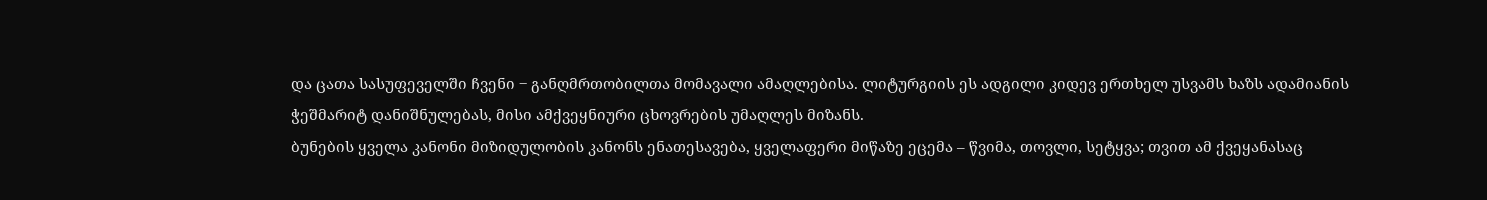და ცათა სასუფეველში ჩვენი ‒ განღმრთობილთა მომავალი ამაღლებისა. ლიტურგიის ეს ადგილი კიდევ ერთხელ უსვამს ხაზს ადამიანის ჭეშმარიტ დანიშნულებას, მისი ამქვეყნიური ცხოვრების უმაღლეს მიზანს.
ბუნების ყველა კანონი მიზიდულობის კანონს ენათესავება, ყველაფერი მიწაზე ეცემა – წვიმა, თოვლი, სეტყვა; თვით ამ ქვეყანასაც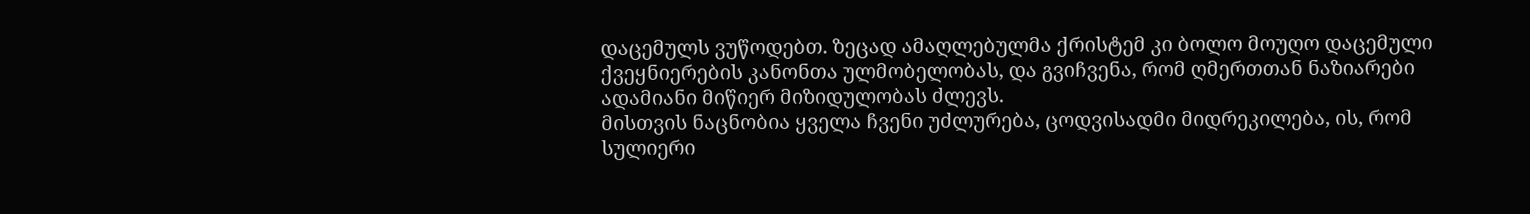დაცემულს ვუწოდებთ. ზეცად ამაღლებულმა ქრისტემ კი ბოლო მოუღო დაცემული ქვეყნიერების კანონთა ულმობელობას, და გვიჩვენა, რომ ღმერთთან ნაზიარები ადამიანი მიწიერ მიზიდულობას ძლევს.
მისთვის ნაცნობია ყველა ჩვენი უძლურება, ცოდვისადმი მიდრეკილება, ის, რომ სულიერი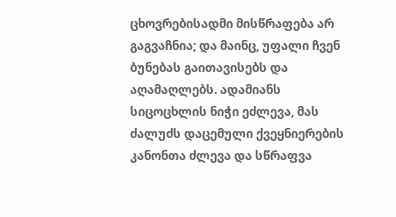ცხოვრებისადმი მისწრაფება არ გაგვაჩნია; და მაინც, უფალი ჩვენ ბუნებას გაითავისებს და აღამაღლებს. ადამიანს სიცოცხლის ნიჭი ეძლევა, მას ძალუძს დაცემული ქვეყნიერების კანონთა ძლევა და სწრაფვა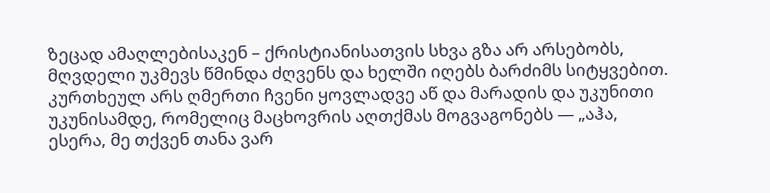ზეცად ამაღლებისაკენ – ქრისტიანისათვის სხვა გზა არ არსებობს, მღვდელი უკმევს წმინდა ძღვენს და ხელში იღებს ბარძიმს სიტყვებით. კურთხეულ არს ღმერთი ჩვენი ყოვლადვე აწ და მარადის და უკუნითი უკუნისამდე, რომელიც მაცხოვრის აღთქმას მოგვაგონებს — „აჰა, ესერა, მე თქვენ თანა ვარ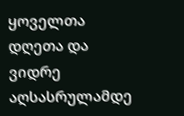ყოველთა დღეთა და ვიდრე აღსასრულამდე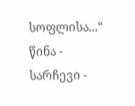სოფლისა...“
წინა - სარჩევი -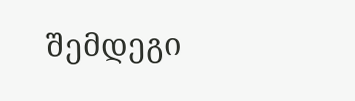შემდეგი